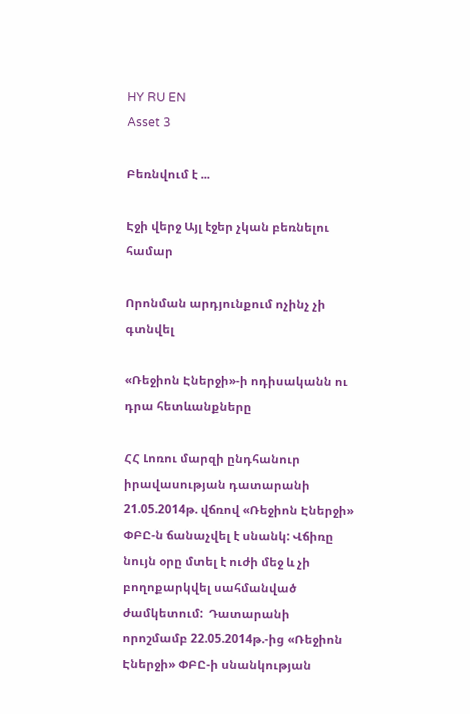HY RU EN
Asset 3

Բեռնվում է ...

Էջի վերջ Այլ էջեր չկան բեռնելու համար

Որոնման արդյունքում ոչինչ չի գտնվել

«Ռեջիոն Էներջի»-ի ոդիսականն ու դրա հետևանքները

ՀՀ Լոռու մարզի ընդհանուր իրավասության դատարանի 21.05.2014թ. վճռով «Ռեջիոն Էներջի» ՓԲԸ-ն ճանաչվել է սնանկ: Վճիռը նույն օրը մտել է ուժի մեջ և չի բողոքարկվել սահմանված ժամկետում:  Դատարանի որոշմամբ 22.05.2014թ.-ից «Ռեջիոն Էներջի» ՓԲԸ-ի սնանկության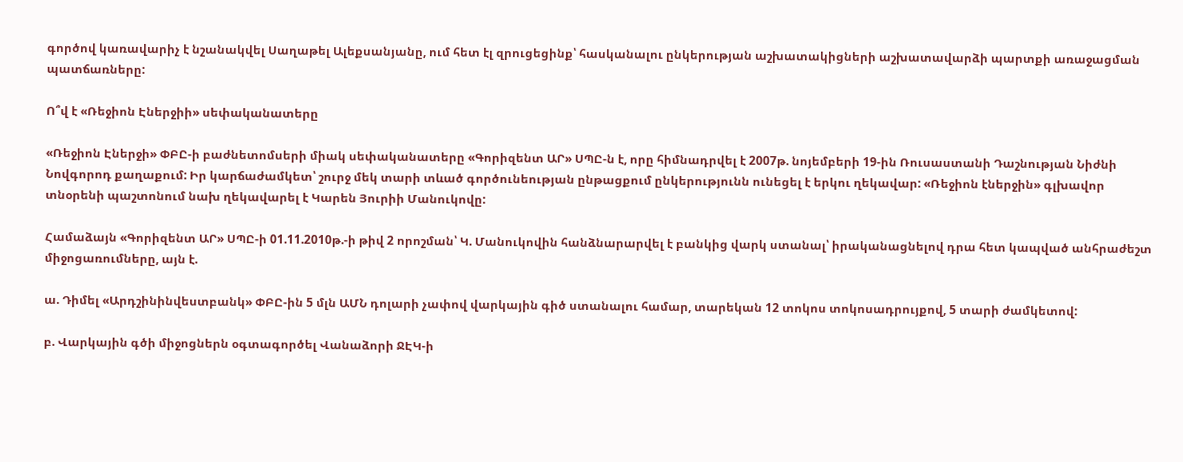գործով կառավարիչ է նշանակվել Սաղաթել Ալեքսանյանը, ում հետ էլ զրուցեցինք՝ հասկանալու ընկերության աշխատակիցների աշխատավարձի պարտքի առաջացման պատճառները:

Ո՞վ է «Ռեջիոն Էներջիի» սեփականատերը

«Ռեջիոն Էներջի» ՓԲԸ-ի բաժնետոմսերի միակ սեփականատերը «Գորիզենտ ԱՐ» ՍՊԸ-ն է, որը հիմնադրվել է 2007թ. նոյեմբերի 19-ին Ռուսաստանի Դաշնության Նիժնի Նովգորոդ քաղաքում: Իր կարճաժամկետ՝ շուրջ մեկ տարի տևած գործունեության ընթացքում ընկերությունն ունեցել է երկու ղեկավար: «Ռեջիոն էներջին» գլխավոր տնօրենի պաշտոնում նախ ղեկավարել է Կարեն Յուրիի Մանուկովը:

Համաձայն «Գորիզենտ ԱՐ» ՍՊԸ-ի 01.11.2010թ.-ի թիվ 2 որոշման՝ Կ. Մանուկովին հանձնարարվել է բանկից վարկ ստանալ՝ իրականացնելով դրա հետ կապված անհրաժեշտ միջոցառումները, այն է.

ա. Դիմել «Արդշինինվեստբանկ» ՓԲԸ-ին 5 մլն ԱՄՆ դոլարի չափով վարկային գիծ ստանալու համար, տարեկան 12 տոկոս տոկոսադրույքով, 5 տարի ժամկետով:

բ. Վարկային գծի միջոցներն օգտագործել Վանաձորի ՋԷԿ-ի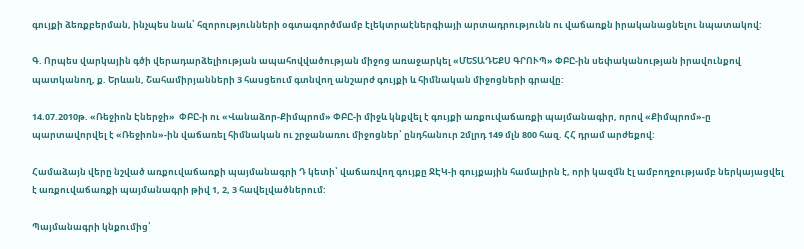գույքի ձեռքբերման, ինչպես նաև՝ հզորությունների օգտագործմամբ էլեկտրաէներգիայի արտադրությունն ու վաճառքն իրականացնելու նպատակով:

Գ. Որպես վարկային գծի վերադարձելիության ապահովվածության միջոց առաջարկել «ՄԵՏԱԴԵՔՍ ԳՐՈՒՊ» ՓԲԸ-ին սեփականության իրավունքով պատկանող, ք. Երևան, Շահամիրյանների 3 հասցեում գտնվող անշարժ գույքի և հիմնական միջոցների գրավը:

14.07.2010թ. «Ռեջիոն Էներջի»  ՓԲԸ-ի ու «Վանաձոր-Քիմպրոմ» ՓԲԸ-ի միջև կնքվել է գույքի առքուվաճառքի պայմանագիր, որով «Քիմպրոմ»-ը պարտավորվել է «Ռեջիոն»-ին վաճառել հիմնական ու շրջանառու միջոցներ՝ ընդհանուր 2մլրդ 149 մլն 800 հազ. ՀՀ դրամ արժեքով:

Համաձայն վերը նշված առքուվաճառքի պայմանագրի Դ կետի՝ վաճառվող գույքը ՋԷԿ-ի գույքային համալիրն է, որի կազմն էլ ամբողջությամբ ներկայացվել է առքուվաճառքի պայմանագրի թիվ 1, 2, 3 հավելվածներում:

Պայմանագրի կնքումից՝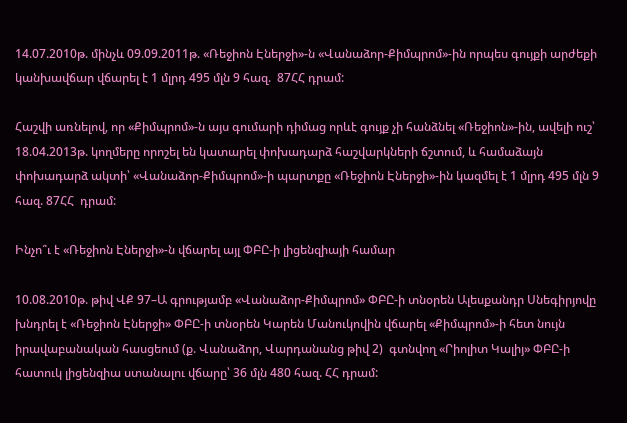14.07.2010թ. մինչև 09.09.2011թ. «Ռեջիոն Էներջի»-ն «Վանաձոր-Քիմպրոմ»-ին որպես գույքի արժեքի կանխավճար վճարել է 1 մլրդ 495 մլն 9 հազ.  87ՀՀ դրամ:

Հաշվի առնելով, որ «Քիմպրոմ»-ն այս գումարի դիմաց որևէ գույք չի հանձնել «Ռեջիոն»-ին, ավելի ուշ՝ 18.04.2013թ. կողմերը որոշել են կատարել փոխադարձ հաշվարկների ճշտում, և համաձայն փոխադարձ ակտի՝ «Վանաձոր-Քիմպրոմ»-ի պարտքը «Ռեջիոն Էներջի»-ին կազմել է 1 մլրդ 495 մլն 9 հազ. 87ՀՀ  դրամ:

Ինչո՞ւ է «Ռեջիոն Էներջի»-ն վճարել այլ ՓԲԸ-ի լիցենզիայի համար

10.08.2010թ. թիվ ՎՔ 97–Ա գրությամբ «Վանաձոր-Քիմպրոմ» ՓԲԸ-ի տնօրեն Ալեսքանդր Սնեգիրյովը խնդրել է «Ռեջիոն Էներջի» ՓԲԸ-ի տնօրեն Կարեն Մանուկովին վճարել «Քիմպրոմ»-ի հետ նույն իրավաբանական հասցեում (ք. Վանաձոր, Վարդանանց թիվ 2)  գտնվող «Րիոլիտ Կալիյ» ՓԲԸ-ի  հատուկ լիցենզիա ստանալու վճարը՝ 36 մլն 480 հազ. ՀՀ դրամ: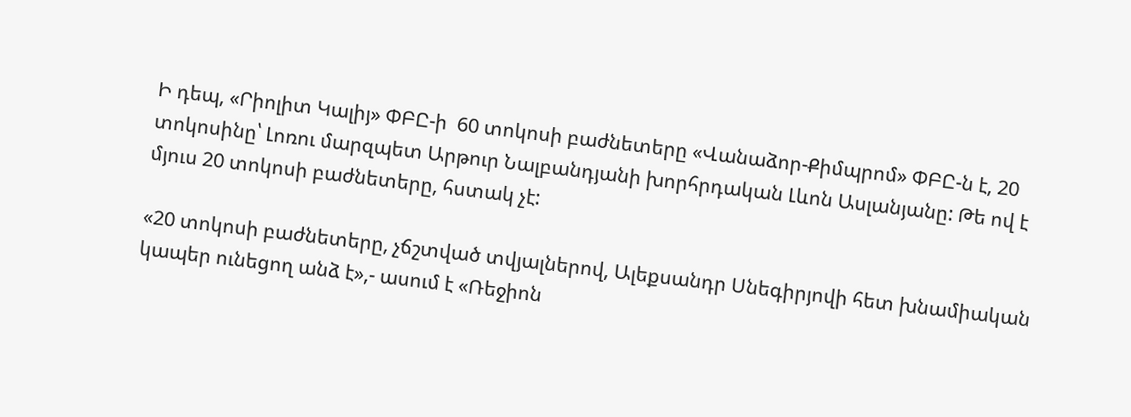Ի դեպ, «Րիոլիտ Կալիյ» ՓԲԸ-ի  60 տոկոսի բաժնետերը «Վանաձոր-Քիմպրոմ» ՓԲԸ-ն է, 20 տոկոսինը՝ Լոռու մարզպետ Արթուր Նալբանդյանի խորհրդական Լևոն Ասլանյանը: Թե ով է մյուս 20 տոկոսի բաժնետերը, հստակ չէ:

«20 տոկոսի բաժնետերը, չճշտված տվյալներով, Ալեքսանդր Սնեգիրյովի հետ խնամիական կապեր ունեցող անձ է»,- ասում է «Ռեջիոն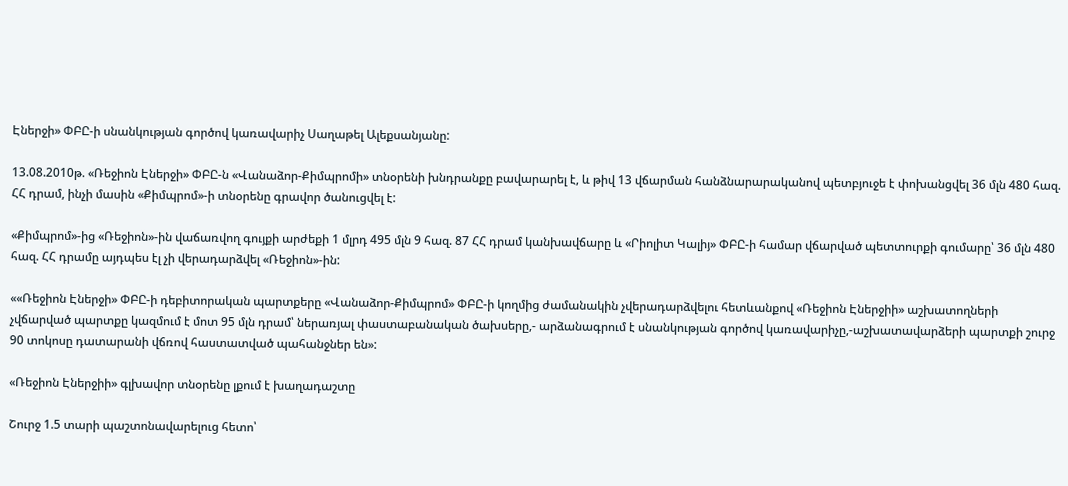Էներջի» ՓԲԸ-ի սնանկության գործով կառավարիչ Սաղաթել Ալեքսանյանը:

13.08.2010թ. «Ռեջիոն Էներջի» ՓԲԸ-ն «Վանաձոր-Քիմպրոմի» տնօրենի խնդրանքը բավարարել է, և թիվ 13 վճարման հանձնարարականով պետբյուջե է փոխանցվել 36 մլն 480 հազ. ՀՀ դրամ, ինչի մասին «Քիմպրոմ»-ի տնօրենը գրավոր ծանուցվել է:

«Քիմպրոմ»-ից «Ռեջիոն»-ին վաճառվող գույքի արժեքի 1 մլրդ 495 մլն 9 հազ. 87 ՀՀ դրամ կանխավճարը և «Րիոլիտ Կալիյ» ՓԲԸ-ի համար վճարված պետտուրքի գումարը՝ 36 մլն 480 հազ. ՀՀ դրամը այդպես էլ չի վերադարձվել «Ռեջիոն»-ին:

««Ռեջիոն Էներջի» ՓԲԸ-ի դեբիտորական պարտքերը «Վանաձոր-Քիմպրոմ» ՓԲԸ-ի կողմից ժամանակին չվերադարձվելու հետևանքով «Ռեջիոն Էներջիի» աշխատողների չվճարված պարտքը կազմում է մոտ 95 մլն դրամ՝ ներառյալ փաստաբանական ծախսերը,- արձանագրում է սնանկության գործով կառավարիչը,-աշխատավարձերի պարտքի շուրջ 90 տոկոսը դատարանի վճռով հաստատված պահանջներ են»:

«Ռեջիոն Էներջիի» գլխավոր տնօրենը լքում է խաղադաշտը

Շուրջ 1.5 տարի պաշտոնավարելուց հետո՝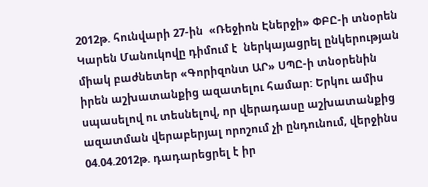2012թ. հունվարի 27-ին  «Ռեջիոն Էներջի» ՓԲԸ-ի տնօրեն Կարեն Մանուկովը դիմում է  ներկայացրել ընկերության միակ բաժնետեր «Գորիզոնտ ԱՐ» ՍՊԸ-ի տնօրենին իրեն աշխատանքից ազատելու համար: Երկու ամիս սպասելով ու տեսնելով, որ վերադասը աշխատանքից ազատման վերաբերյալ որոշում չի ընդունում, վերջինս 04.04.2012թ. դադարեցրել է իր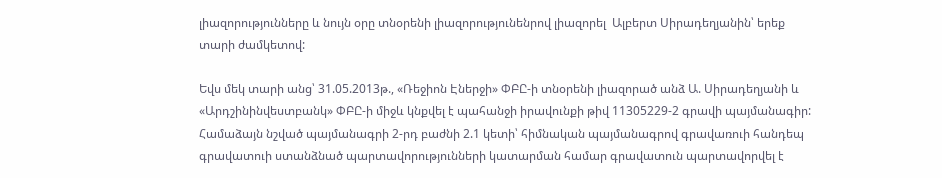լիազորությունները և նույն օրը տնօրենի լիազորությունենրով լիազորել  Ալբերտ Սիրադեղյանին՝ երեք տարի ժամկետով:

Եվս մեկ տարի անց՝ 31.05.2013թ., «Ռեջիոն Էներջի» ՓԲԸ-ի տնօրենի լիազորած անձ Ա. Սիրադեղյանի և «Արդշինինվեստբանկ» ՓԲԸ-ի միջև կնքվել է պահանջի իրավունքի թիվ 11305229-2 գրավի պայմանագիր: Համաձայն նշված պայմանագրի 2-րդ բաժնի 2.1 կետի՝ հիմնական պայմանագրով գրավառուի հանդեպ գրավատուի ստանձնած պարտավորությունների կատարման համար գրավատուն պարտավորվել է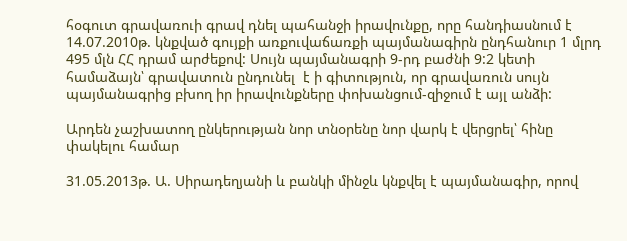հօգուտ գրավառուի գրավ դնել պահանջի իրավունքը, որը հանդիասնում է 14.07.2010թ. կնքված գույքի առքուվաճառքի պայմանագիրն ընդհանուր 1 մլրդ 495 մլն ՀՀ դրամ արժեքով: Սույն պայմանագրի 9-րդ բաժնի 9:2 կետի համաձայն՝ գրավատուն ընդունել  է ի գիտություն, որ գրավառուն սույն պայմանագրից բխող իր իրավունքները փոխանցում-զիջում է այլ անձի:

Արդեն չաշխատող ընկերության նոր տնօրենը նոր վարկ է վերցրել՝ հինը փակելու համար

31.05.2013թ. Ա. Սիրադեղյանի և բանկի մինջև կնքվել է պայմանագիր, որով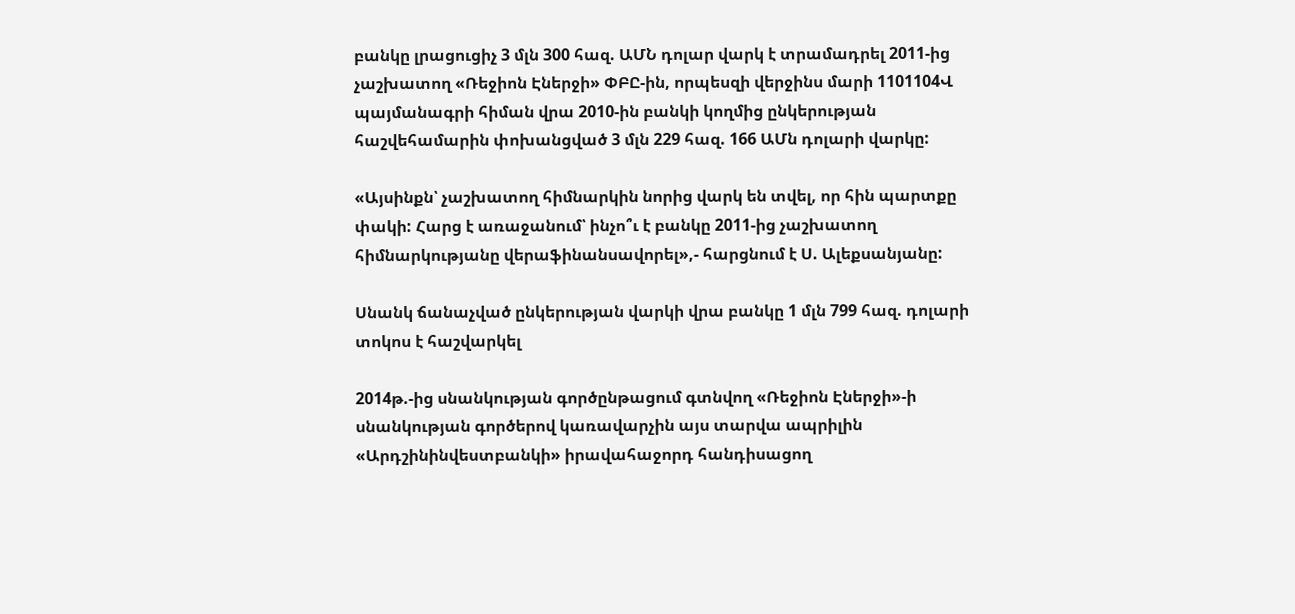բանկը լրացուցիչ 3 մլն 300 հազ. ԱՄՆ դոլար վարկ է տրամադրել 2011-ից չաշխատող «Ռեջիոն Էներջի» ՓԲԸ-ին, որպեսզի վերջինս մարի 1101104Վ պայմանագրի հիման վրա 2010-ին բանկի կողմից ընկերության հաշվեհամարին փոխանցված 3 մլն 229 հազ. 166 ԱՄն դոլարի վարկը:

«Այսինքն՝ չաշխատող հիմնարկին նորից վարկ են տվել, որ հին պարտքը փակի: Հարց է առաջանում՝ ինչո՞ւ է բանկը 2011-ից չաշխատող հիմնարկությանը վերաֆինանսավորել»,- հարցնում է Ս. Ալեքսանյանը:

Սնանկ ճանաչված ընկերության վարկի վրա բանկը 1 մլն 799 հազ. դոլարի տոկոս է հաշվարկել

2014թ.-ից սնանկության գործընթացում գտնվող «Ռեջիոն Էներջի»-ի սնանկության գործերով կառավարչին այս տարվա ապրիլին «Արդշինինվեստբանկի» իրավահաջորդ հանդիսացող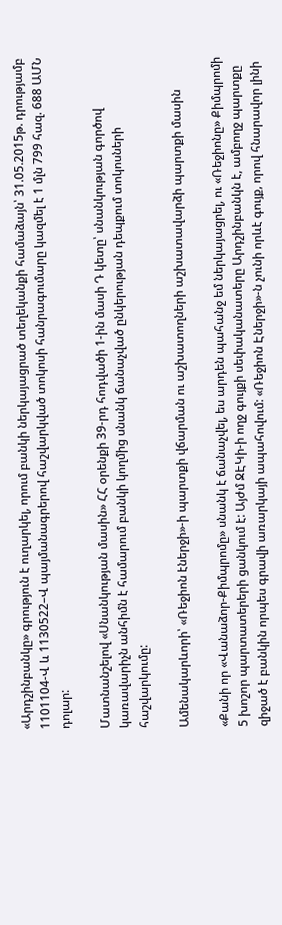«Արդշինբանկը» գրություն է ուղարկել, որում բանկի ներկայացրած տեղեկանքի համաձայն՝ 31.05.2015թ. դրությամբ 1101104-Վ և 1130522–Վ պայմանագրերով հաշվարկված տոկոսի հանրագումարը կազմել է 1 մլն 799 հազ. 688 ԱՄՆ դոլար:

Մատնանշելով «Սնանկության մասին» ՀՀ օրենքի 39-րդ հոդվածի 1-ին մասի Դ կետը՝ սնանկության գործով կառավարիչն անհիմն է համարում բանկի կողմից սնանկ ճանաչված ընկերության դեպքում տոկոսների հաշվարկումը:

Ամենակարևորի՝ «Ռեջիոն էներջի»-ի պարտքի վճարման ու աշխատողների աշխատավարձի պարտքի մասին

«Քանի որ «Վանաձոր-Քիմպրոմը» սնանկ է ճանաչվել, ես արդեն պահանջ եմ ներկայացրել, ու «Ռեջիոնը» Քիմպրոմի 5 խոշոր պարտատերերի ցանկում է: Այժմ ՋԷԿի-ի ողջ գույքի սեփականատերը Արդշինբանկն է, ամբողջ պարտքը զիջած է բանկին որպես գրավի առարկայի ապահովում: «Ռեջիոն Էներջի»-ն չունի որևէ գույք, որով հնարավոր լինի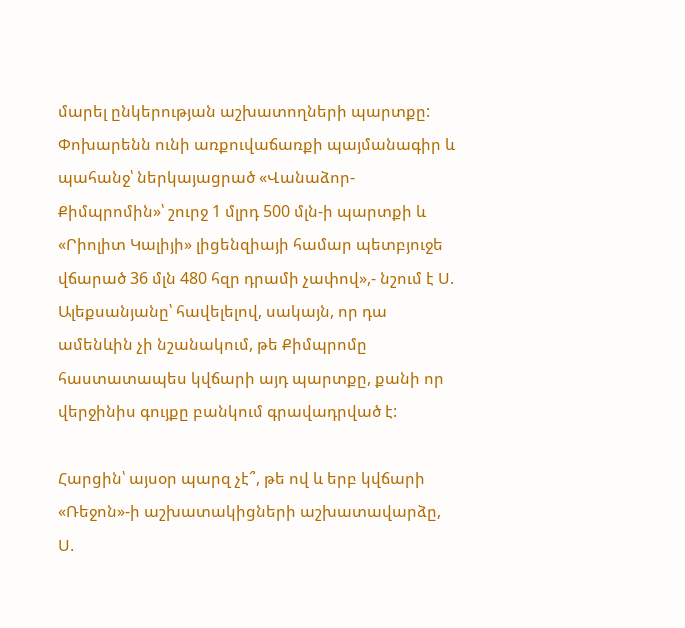մարել ընկերության աշխատողների պարտքը: Փոխարենն ունի առքուվաճառքի պայմանագիր և պահանջ՝ ներկայացրած «Վանաձոր-Քիմպրոմին»՝ շուրջ 1 մլրդ 500 մլն-ի պարտքի և «Րիոլիտ Կալիյի» լիցենզիայի համար պետբյուջե վճարած 36 մլն 480 հզր դրամի չափով»,- նշում է Ս. Ալեքսանյանը՝ հավելելով, սակայն, որ դա ամենևին չի նշանակում, թե Քիմպրոմը հաստատապես կվճարի այդ պարտքը, քանի որ վերջինիս գույքը բանկում գրավադրված է:

Հարցին՝ այսօր պարզ չէ՞, թե ով և երբ կվճարի «Ռեջոն»-ի աշխատակիցների աշխատավարձը, Ս.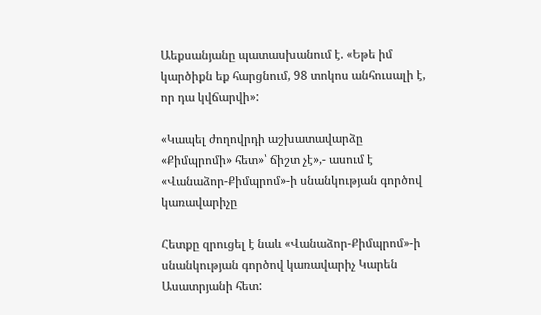Աեքսանյանը պատասխանում է. «Եթե իմ կարծիքն եք հարցնում, 98 տոկոս անհուսալի է, որ դա կվճարվի»:

«Կապել ժողովրդի աշխատավարձը «Քիմպրոմի» հետ»՝ ճիշտ չէ»,- ասում է «Վանաձոր-Քիմպրոմ»-ի սնանկության գործով կառավարիչը

Հետքը զրուցել է նաև «Վանաձոր-Քիմպրոմ»-ի սնանկության գործով կառավարիչ Կարեն Ասատրյանի հետ: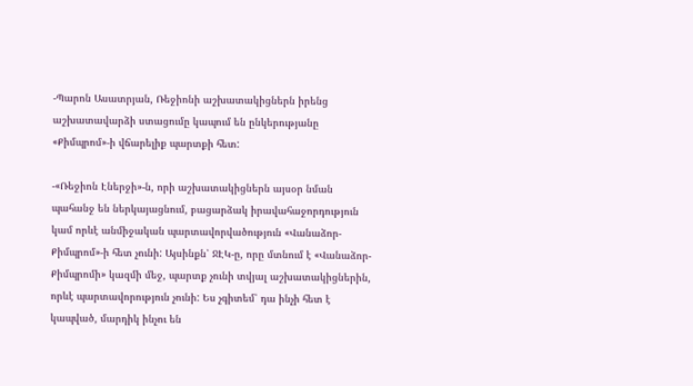-Պարոն Ասատրյան, Ռեջիոնի աշխատակիցներն իրենց աշխատավարձի ստացումը կապում են ընկերությանը «Քիմպրոմ»-ի վճարելիք պարտքի հետ:

-«Ռեջիոն Էներջի»-ն, որի աշխատակիցներն այսօր նման պահանջ են ներկայացնում, բացարձակ իրավահաջորդություն կամ որևէ անմիջական պարտավորվածություն «Վանաձոր-Քիմպրոմ»-ի հետ չունի: Այսինքն՝ ՋԷԿ-ը, որը մտնում է «Վանաձոր-Քիմպրոմի» կազմի մեջ, պարտք չունի տվյալ աշխատակիցներին, որևէ պարտավորություն չունի: Ես չգիտեմ՝ դա ինչի հետ է կապված, մարդիկ ինչու են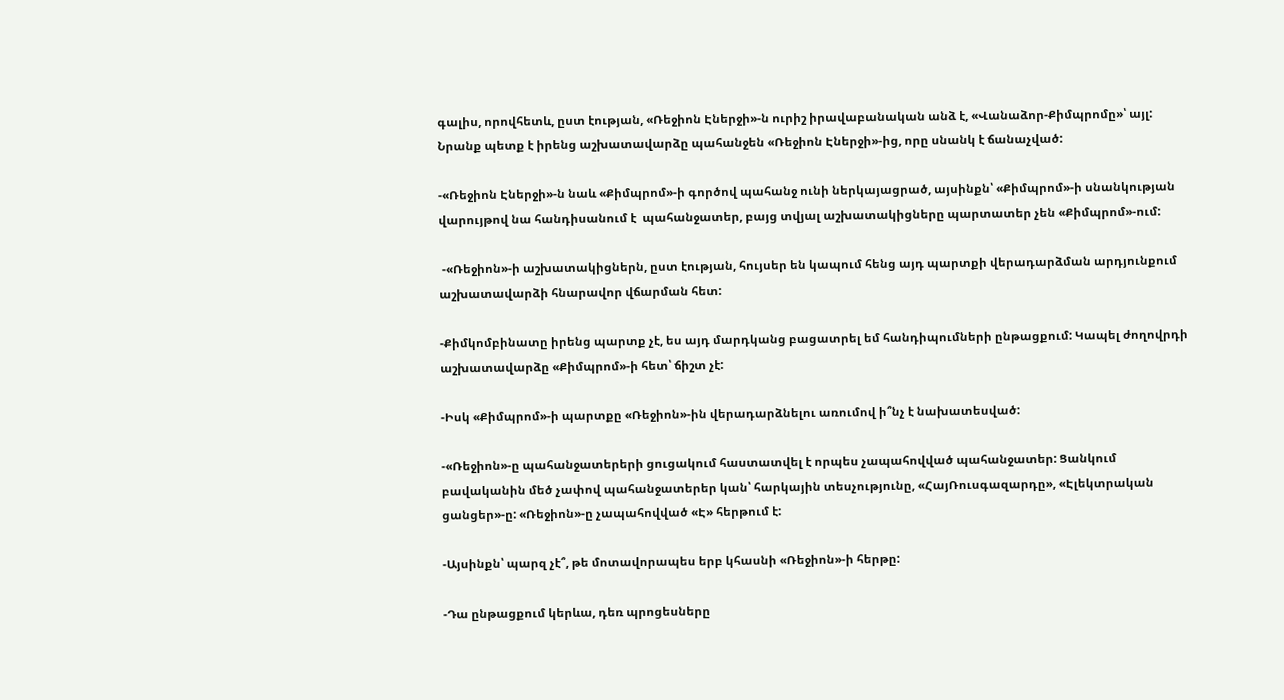գալիս, որովհետև, ըստ էության, «Ռեջիոն Էներջի»-ն ուրիշ իրավաբանական անձ է, «Վանաձոր-Քիմպրոմը»՝ այլ: Նրանք պետք է իրենց աշխատավարձը պահանջեն «Ռեջիոն Էներջի»-ից, որը սնանկ է ճանաչված:

-«Ռեջիոն Էներջի»-ն նաև «Քիմպրոմ»-ի գործով պահանջ ունի ներկայացրած, այսինքն՝ «Քիմպրոմ»-ի սնանկության վարույթով նա հանդիսանում է  պահանջատեր, բայց տվյալ աշխատակիցները պարտատեր չեն «Քիմպրոմ»-ում:

 -«Ռեջիոն»-ի աշխատակիցներն, ըստ էության, հույսեր են կապում հենց այդ պարտքի վերադարձման արդյունքում աշխատավարձի հնարավոր վճարման հետ:

-Քիմկոմբինատը իրենց պարտք չէ, ես այդ մարդկանց բացատրել եմ հանդիպումների ընթացքում: Կապել ժողովրդի աշխատավարձը «Քիմպրոմ»-ի հետ՝ ճիշտ չէ:

-Իսկ «Քիմպրոմ»-ի պարտքը «Ռեջիոն»-ին վերադարձնելու առումով ի՞նչ է նախատեսված:

-«Ռեջիոն»-ը պահանջատերերի ցուցակում հաստատվել է որպես չապահովված պահանջատեր: Ցանկում բավականին մեծ չափով պահանջատերեր կան՝ հարկային տեսչությունը, «ՀայՌուսգազարդը», «Էլեկտրական ցանցեր»-ը: «Ռեջիոն»-ը չապահովված «Է» հերթում է:

-Այսինքն՝ պարզ չէ՞, թե մոտավորապես երբ կհասնի «Ռեջիոն»-ի հերթը:

-Դա ընթացքում կերևա, դեռ պրոցեսները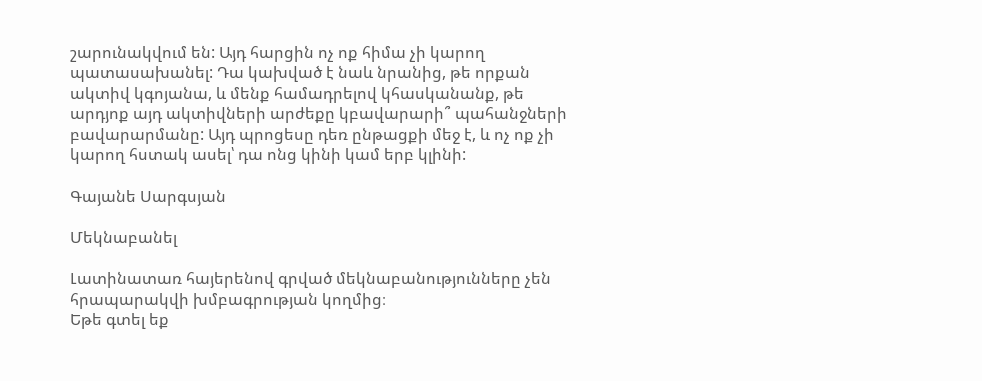շարունակվում են: Այդ հարցին ոչ ոք հիմա չի կարող պատասախանել: Դա կախված է նաև նրանից, թե որքան ակտիվ կգոյանա, և մենք համադրելով կհասկանանք, թե արդյոք այդ ակտիվների արժեքը կբավարարի՞ պահանջների բավարարմանը: Այդ պրոցեսը դեռ ընթացքի մեջ է, և ոչ ոք չի կարող հստակ ասել՝ դա ոնց կինի կամ երբ կլինի:

Գայանե Սարգսյան

Մեկնաբանել

Լատինատառ հայերենով գրված մեկնաբանությունները չեն հրապարակվի խմբագրության կողմից։
Եթե գտել եք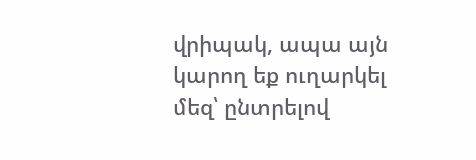վրիպակ, ապա այն կարող եք ուղարկել մեզ՝ ընտրելով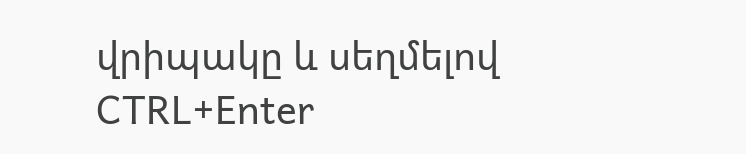վրիպակը և սեղմելով CTRL+Enter